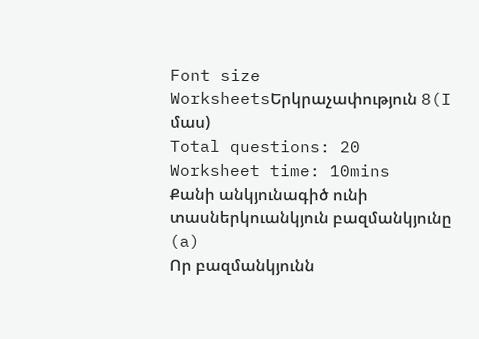Font size
WorksheetsԵրկրաչափություն 8(I մաս)
Total questions: 20
Worksheet time: 10mins
Քանի անկյունագիծ ունի տասներկուանկյուն բազմանկյունը
(a)
Որ բազմանկյունն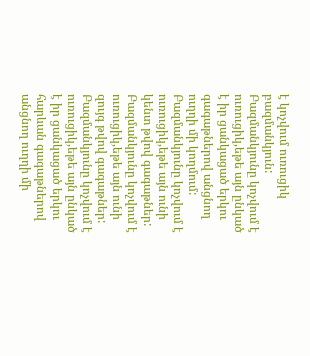է կոչվում ուռուցիկ բազմանկյուն:
Բազմանկյունը կոչվում է ուռուցիկ,եթե այն ընկած է իր ցանկացած երկու գագաթներով անցնող ուղղի մի կողմում:
Բազմանկյունը կոչվում է ուռուցիկ,եթե այն ունի կենտ թվով գագաթներ:
Բազմանկյունը կոչվում է ուռուցիկ,եթե այն ունի զույգ թվով գագաթներ:
Բազմանկյունը կոչվում է ուռուցիկ,եթե այն ընկած է իր ցանկացած երկու հարևան գագաթներով անցնող ուղղի մի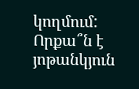կողմում:
Որքա՞ն է յոթանկյուն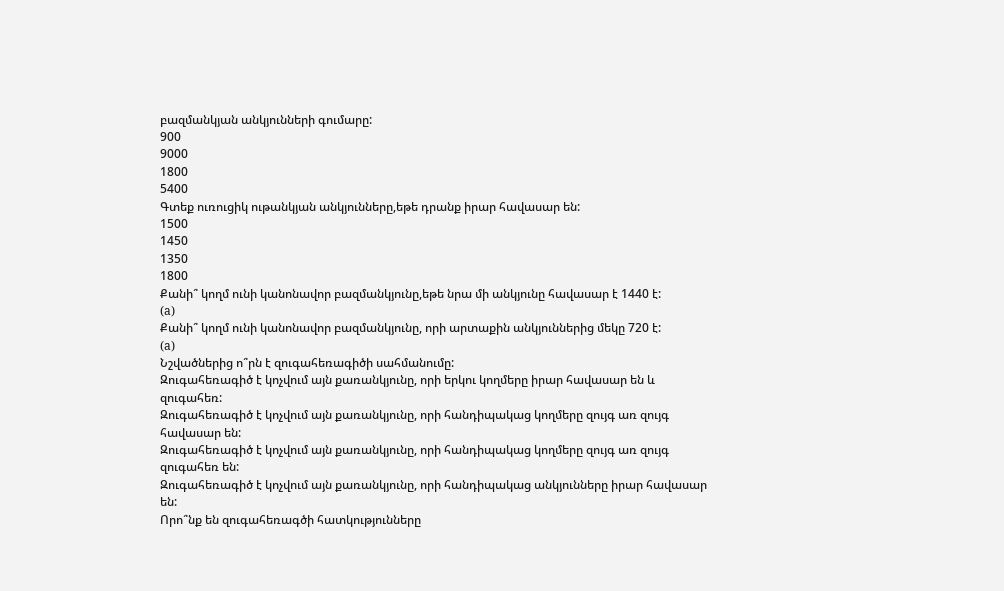բազմանկյան անկյունների գումարը:
900
9000
1800
5400
Գտեք ուռուցիկ ութանկյան անկյունները,եթե դրանք իրար հավասար են:
1500
1450
1350
1800
Քանի՞ կողմ ունի կանոնավոր բազմանկյունը,եթե նրա մի անկյունը հավասար է 1440 է:
(a)
Քանի՞ կողմ ունի կանոնավոր բազմանկյունը, որի արտաքին անկյուններից մեկը 720 է:
(a)
Նշվածներից ո՞րն է զուգահեռագիծի սահմանումը:
Զուգահեռագիծ է կոչվում այն քառանկյունը, որի երկու կողմերը իրար հավասար են և զուգահեռ:
Զուգահեռագիծ է կոչվում այն քառանկյունը, որի հանդիպակաց կողմերը զույգ առ զույգ հավասար են:
Զուգահեռագիծ է կոչվում այն քառանկյունը, որի հանդիպակաց կողմերը զույգ առ զույգ զուգահեռ են:
Զուգահեռագիծ է կոչվում այն քառանկյունը, որի հանդիպակաց անկյունները իրար հավասար են:
Որո՞նք են զուգահեռագծի հատկությունները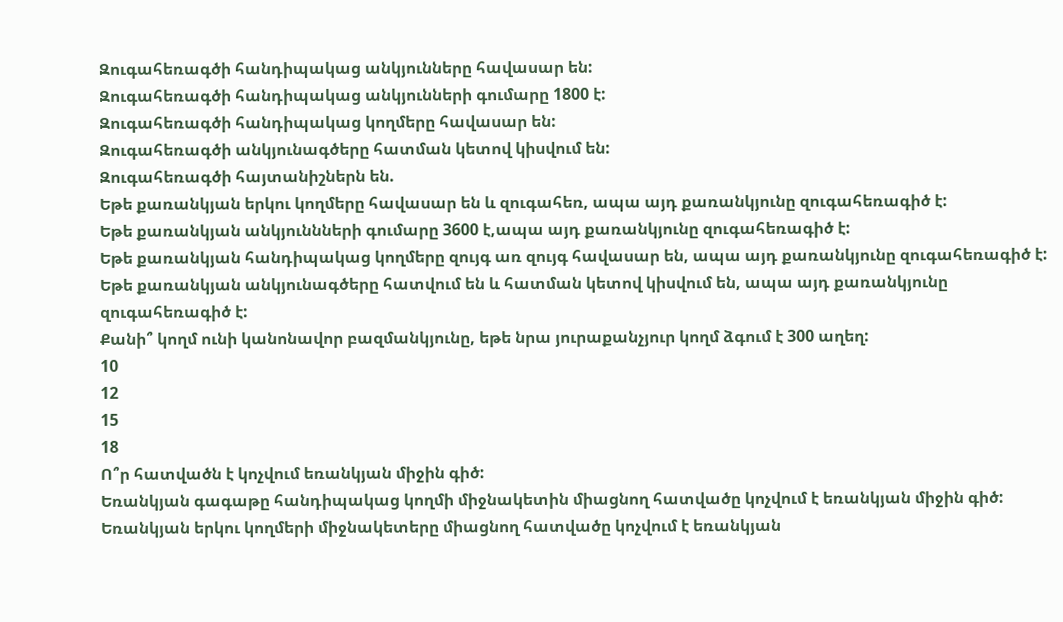Զուգահեռագծի հանդիպակաց անկյունները հավասար են:
Զուգահեռագծի հանդիպակաց անկյունների գումարը 1800 է:
Զուգահեռագծի հանդիպակաց կողմերը հավասար են:
Զուգահեռագծի անկյունագծերը հատման կետով կիսվում են:
Զուգահեռագծի հայտանիշներն են.
Եթե քառանկյան երկու կողմերը հավասար են և զուգահեռ, ապա այդ քառանկյունը զուգահեռագիծ է:
Եթե քառանկյան անկյուննների գումարը 3600 է,ապա այդ քառանկյունը զուգահեռագիծ է:
Եթե քառանկյան հանդիպակաց կողմերը զույգ առ զույգ հավասար են, ապա այդ քառանկյունը զուգահեռագիծ է:
Եթե քառանկյան անկյունագծերը հատվում են և հատման կետով կիսվում են, ապա այդ քառանկյունը զուգահեռագիծ է:
Քանի՞ կողմ ունի կանոնավոր բազմանկյունը, եթե նրա յուրաքանչյուր կողմ ձգում է 300 աղեղ:
10
12
15
18
Ո՞ր հատվածն է կոչվում եռանկյան միջին գիծ:
Եռանկյան գագաթը հանդիպակաց կողմի միջնակետին միացնող հատվածը կոչվում է եռանկյան միջին գիծ:
Եռանկյան երկու կողմերի միջնակետերը միացնող հատվածը կոչվում է եռանկյան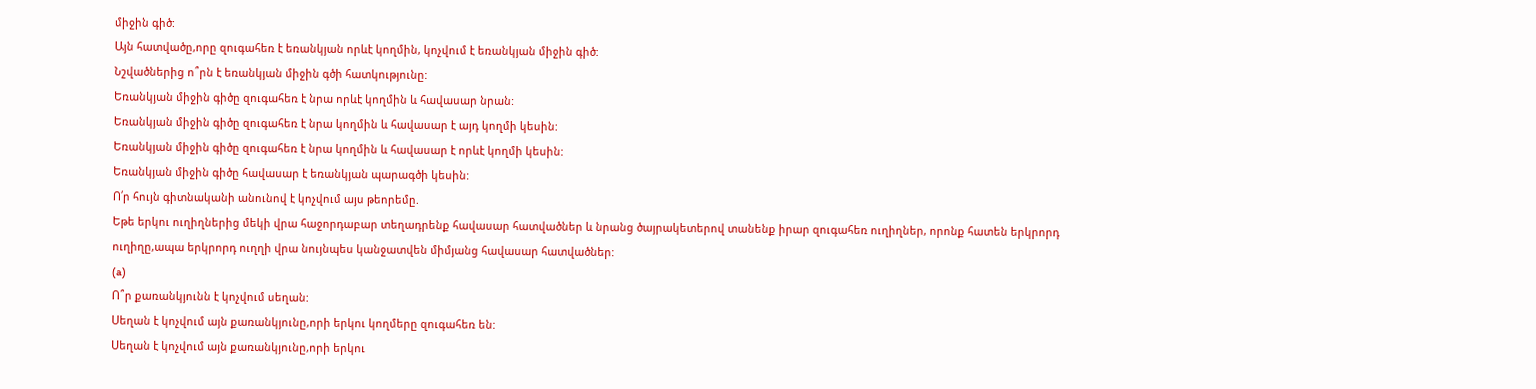միջին գիծ:
Այն հատվածը,որը զուգահեռ է եռանկյան որևէ կողմին, կոչվում է եռանկյան միջին գիծ:
Նշվածներից ո՞րն է եռանկյան միջին գծի հատկությունը:
Եռանկյան միջին գիծը զուգահեռ է նրա որևէ կողմին և հավասար նրան:
Եռանկյան միջին գիծը զուգահեռ է նրա կողմին և հավասար է այդ կողմի կեսին:
Եռանկյան միջին գիծը զուգահեռ է նրա կողմին և հավասար է որևէ կողմի կեսին:
Եռանկյան միջին գիծը հավասար է եռանկյան պարագծի կեսին:
Ո՛ր հույն գիտնականի անունով է կոչվում այս թեորեմը.
Եթե երկու ուղիղներից մեկի վրա հաջորդաբար տեղադրենք հավասար հատվածներ և նրանց ծայրակետերով տանենք իրար զուգահեռ ուղիղներ, որոնք հատեն երկրորդ ուղիղը,ապա երկրորդ ուղղի վրա նույնպես կանջատվեն միմյանց հավասար հատվածներ:
(a)
Ո՞ր քառանկյունն է կոչվում սեղան:
Սեղան է կոչվում այն քառանկյունը,որի երկու կողմերը զուգահեռ են:
Սեղան է կոչվում այն քառանկյունը,որի երկու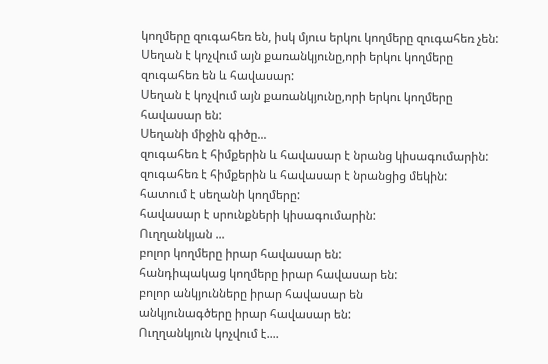կողմերը զուգահեռ են, իսկ մյուս երկու կողմերը զուգահեռ չեն:
Սեղան է կոչվում այն քառանկյունը,որի երկու կողմերը զուգահեռ են և հավասար:
Սեղան է կոչվում այն քառանկյունը,որի երկու կողմերը հավասար են:
Սեղանի միջին գիծը...
զուգահեռ է հիմքերին և հավասար է նրանց կիսագումարին:
զուգահեռ է հիմքերին և հավասար է նրանցից մեկին:
հատում է սեղանի կողմերը:
հավասար է սրունքների կիսագումարին:
Ուղղանկյան ...
բոլոր կողմերը իրար հավասար են:
հանդիպակաց կողմերը իրար հավասար են:
բոլոր անկյունները իրար հավասար են
անկյունագծերը իրար հավասար են:
Ուղղանկյուն կոչվում է....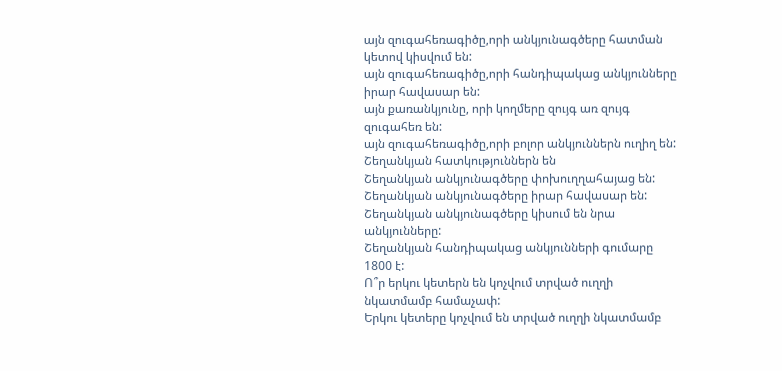այն զուգահեռագիծը,որի անկյունագծերը հատման կետով կիսվում են:
այն զուգահեռագիծը,որի հանդիպակաց անկյունները իրար հավասար են:
այն քառանկյունը, որի կողմերը զույգ առ զույգ զուգահեռ են:
այն զուգահեռագիծը,որի բոլոր անկյուններն ուղիղ են:
Շեղանկյան հատկություններն են
Շեղանկյան անկյունագծերը փոխուղղահայաց են:
Շեղանկյան անկյունագծերը իրար հավասար են:
Շեղանկյան անկյունագծերը կիսում են նրա անկյունները:
Շեղանկյան հանդիպակաց անկյունների գումարը 1800 է:
Ո՞ր երկու կետերն են կոչվում տրված ուղղի նկատմամբ համաչափ:
Երկու կետերը կոչվում են տրված ուղղի նկատմամբ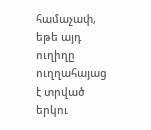համաչափ, եթե այդ ուղիղը ուղղահայաց է տրված երկու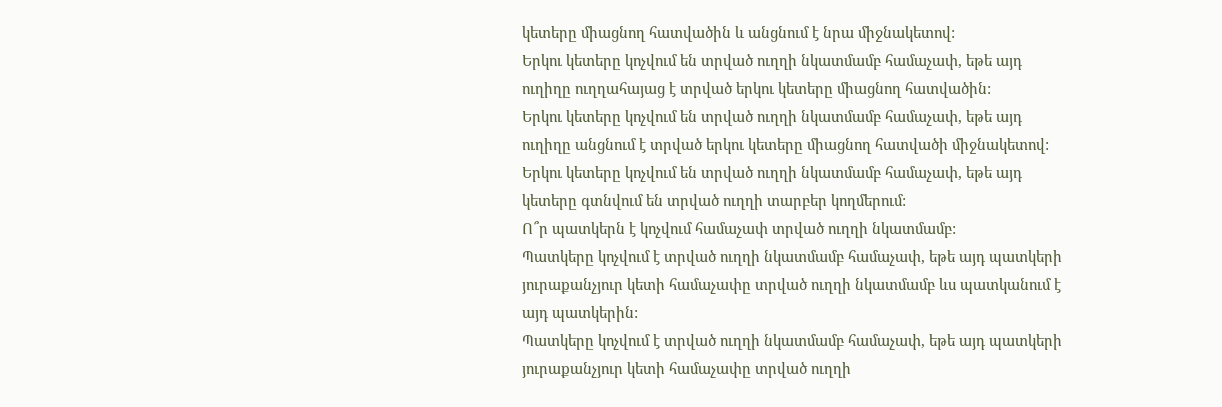կետերը միացնող հատվածին և անցնում է նրա միջնակետով:
Երկու կետերը կոչվում են տրված ուղղի նկատմամբ համաչափ, եթե այդ ուղիղը ուղղահայաց է տրված երկու կետերը միացնող հատվածին:
Երկու կետերը կոչվում են տրված ուղղի նկատմամբ համաչափ, եթե այդ ուղիղը անցնում է տրված երկու կետերը միացնող հատվածի միջնակետով:
Երկու կետերը կոչվում են տրված ուղղի նկատմամբ համաչափ, եթե այդ կետերը գտնվում են տրված ուղղի տարբեր կողմերում:
Ո՞ր պատկերն է կոչվում համաչափ տրված ուղղի նկատմամբ:
Պատկերը կոչվում է տրված ուղղի նկատմամբ համաչափ, եթե այդ պատկերի յուրաքանչյուր կետի համաչափը տրված ուղղի նկատմամբ ևս պատկանում է այդ պատկերին:
Պատկերը կոչվում է տրված ուղղի նկատմամբ համաչափ, եթե այդ պատկերի յուրաքանչյուր կետի համաչափը տրված ուղղի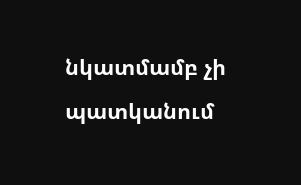նկատմամբ չի պատկանում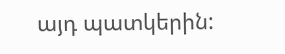այդ պատկերին: